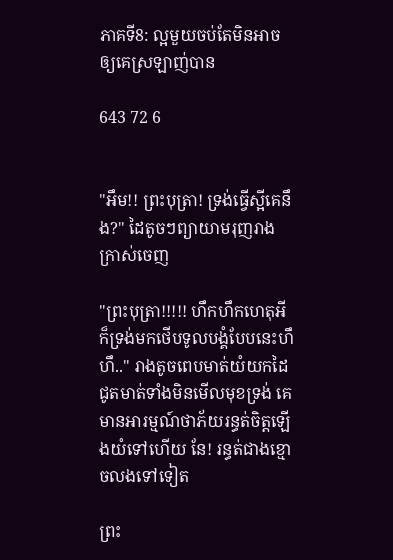ភាគទី8: ល្អមួយចប់តែមិនអាចឲ្យគេស្រឡាញ់បាន

643 72 6


"អឹម!! ព្រះបុត្រា! ទ្រង់ធ្វើស្អីគេនឹង?" ដៃតូចៗព្យាយាមរុញរាងក្រាស់ចេញ

"ព្រះបុត្រា!!!!! ហឹកហឹកហេតុអីក៏ទ្រង់មកថើបទូលបង្គំបែបនេះហឹហឹ.." រាងតូចពេបមាត់យំយកដៃជូតមាត់ទាំងមិនមើលមុខទ្រង់ គេមានអារម្មណ៍ថាភ័យរន្ធត់ចិត្តឡើងយំទៅហើយ នែ! រន្ធត់ជាងខ្មោចលងទៅទៀត

ព្រះ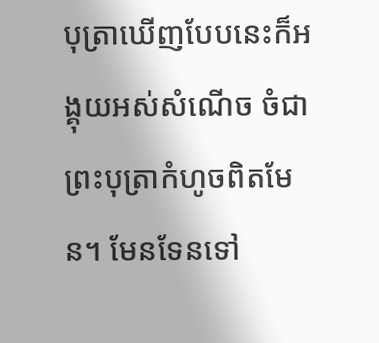បុត្រាឃើញបែបនេះក៏អង្គុយអស់សំណើច ចំជាព្រះបុត្រាកំហូចពិតមែន។ មែនទែនទៅ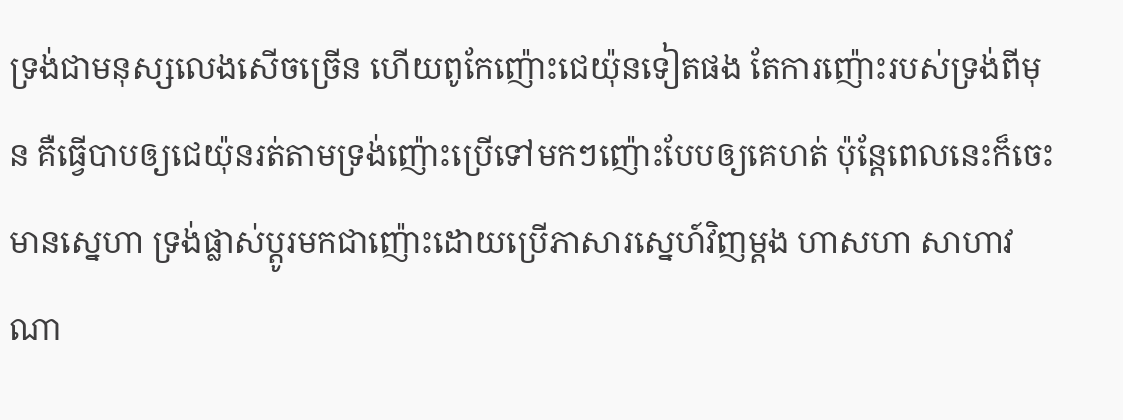ទ្រង់ជាមនុស្សលេងសើចច្រើន ហើយពូកែញ៉ោះជេយ៉ុនទៀតផង តែការញ៉ោះរបស់ទ្រង់ពីមុន គឺធ្វើបាបឲ្យជេយ៉ុនរត់តាមទ្រង់ញ៉ោះប្រើទៅមកៗញ៉ោះបែបឲ្យគេហត់ ប៉ុន្តែពេលនេះក៏ចេះមានស្នេហា ទ្រង់ផ្លាស់ប្ដូរមកជាញ៉ោះដោយប្រើភាសារស្នេហ៍វិញម្ដង ហាសហា សាហាវណា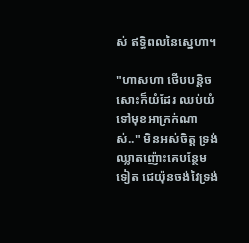ស់ ឥទ្ធិពលនៃស្នេហា។

"ហាសហា ថើបបន្តិចសោះក៏យំដែរ ឈប់យំទៅមុខអាក្រក់ណាស់.." មិនអស់ចិត្ត ទ្រង់ឈ្លាតញ៉ោះគេបន្ថែមទៀត ជេយ៉ុនចង់វៃទ្រង់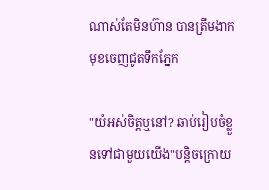ណាស់តែមិនហ៊ាន បានត្រឹមងាកមុខចេញជូតទឹកភ្នែក

"យំអស់ចិត្តឬនៅ? ឆាប់រៀបចំខ្លួនទៅជាមួយយើង"បន្តិចក្រោយ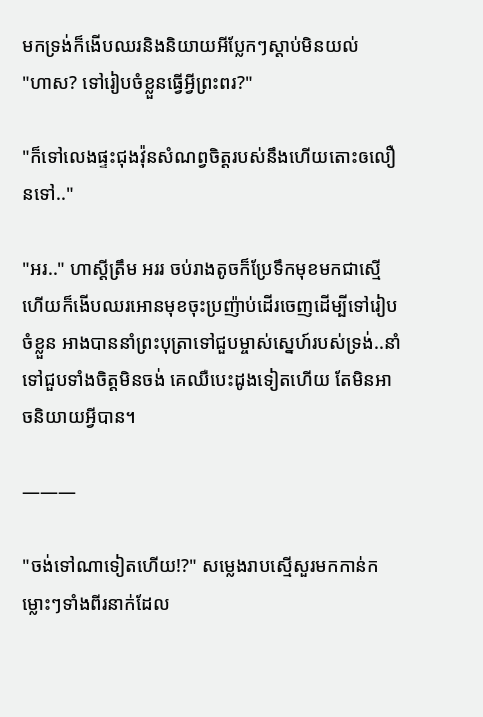មកទ្រង់ក៏ងើបឈរនិងនិយាយអីប្លែកៗស្ដាប់មិនយល់
"ហាស? ទៅរៀបចំខ្លួនធ្វើអ្វីព្រះពរ?"

"ក៏ទៅលេងផ្ទះជុងវ៉ុនសំណព្វចិត្តរបស់នឹងហើយតោះឲលឿនទៅ.."

"អរ.." ហាស្ដីត្រឹម អររ ចប់រាងតូចក៏ប្រែទឹកមុខមកជាស្មើហើយក៏ងើបឈរអោនមុខចុះប្រញ៉ាប់ដើរចេញដើម្បីទៅរៀបចំខ្លួន អាងបាននាំព្រះបុត្រាទៅជួបម្ចាស់ស្នេហ៍របស់ទ្រង់..នាំទៅជួបទាំងចិត្តមិនចង់ គេឈឺបេះដូងទៀតហើយ តែមិនអាចនិយាយអ្វីបាន។

———

"ចង់ទៅណាទៀតហើយ!?" សម្លេងរាបស្មើសួរមកកាន់កម្លោះៗទាំងពីរនាក់ដែល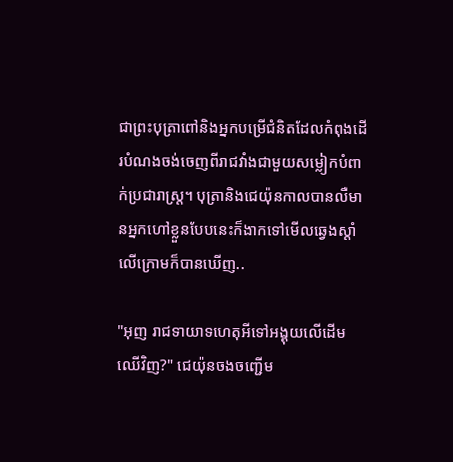ជាព្រះបុត្រាពៅនិងអ្នកបម្រើជំនិតដែលកំពុងដើរបំណងចង់ចេញពីរាជវាំងជាមួយសម្លៀកបំពាក់ប្រជារាស្រ្ត។ បុត្រានិងជេយ៉ុនកាលបានលឺមានអ្នកហៅខ្លួនបែបនេះក៏ងាកទៅមើលឆ្វេងស្ដាំលើក្រោមក៏បានឃើញ..

"អុញ រាជទាយាទហេតុអីទៅអង្គុយលើដើមឈើវិញ?" ជេយ៉ុនចងចញ្ជើម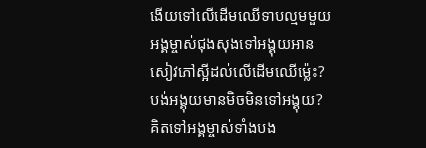ងើយទៅលើដើមឈើទាបល្មមមួយ អង្គម្ចាស់ជុងសុងទៅអង្គុយអានសៀវភៅស្អីដល់លើដើមឈើម៉្លេះ? បង់អង្គុយមានមិចមិនទៅអង្គុយ? គិតទៅអង្គម្ចាស់ទាំងបង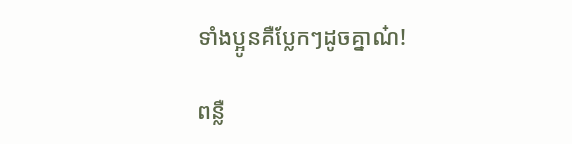ទាំងប្អូនគឺប្លែកៗដូចគ្នាណ៎!

ពន្លឺ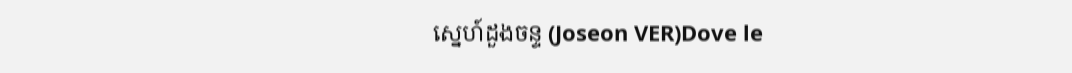ស្នេហ៍ដួងចន្ទ (Joseon VER)Dove le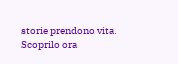storie prendono vita. Scoprilo ora